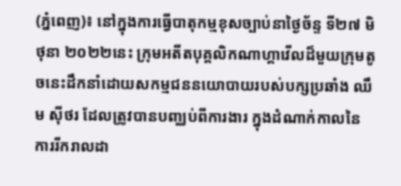(ភ្នំពេញ)៖ នៅក្នុងការធ្វើបាតុកម្មខុសច្បាប់នាថ្ងៃច័ន្ទ ទី២៧ មិថុនា ២០២២នេះ ក្រុមអតីតបុគ្គលិកណាហ្គាវើលដ៏មួយក្រុមតូចនេះដឹកនាំដោយសកម្មជននយោបាយរបស់បក្សប្រឆាំង ឈឹម ស៊ីថរ ដែលត្រូវបានបញ្ឈប់ពីការងារ ក្នុងដំណាក់កាលនៃការរីករាលដា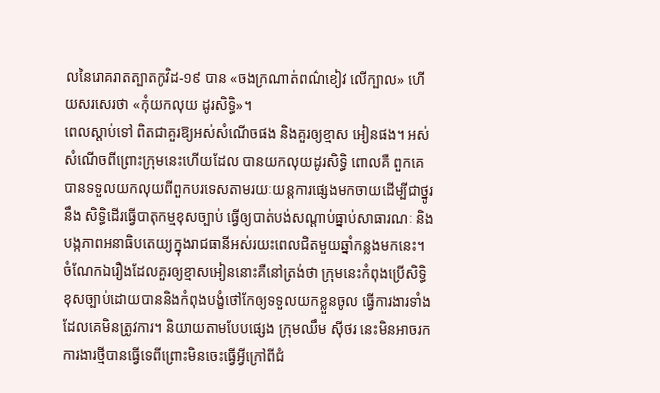លនៃរោគរាតត្បាតកូវិដ-១៩ បាន «ចងក្រណាត់ពណ៌ខៀវ លើក្បាល» ហើយសរសេរថា «កុំយកលុយ ដូរសិទ្ធិ»។
ពេលស្តាប់ទៅ ពិតជាគួរឱ្យអស់សំណើចផង និងគួរឲ្យខ្មាស អៀនផង។ អស់សំណើចពីព្រោះក្រុមនេះហើយដែល បានយកលុយដូរសិទ្ធិ ពោលគឺ ពួកគេបានទទួលយកលុយពីពួកបរទេសតាមរយៈយន្តការផ្សេងមកចាយដើម្បីជាថ្នូរនឹង សិទ្ធិដើរធ្វើបាតុកម្មខុសច្បាប់ ធ្វើឲ្យបាត់បង់សណ្តាប់ធ្នាប់សាធារណៈ និងបង្កភាពអនាធិបតេយ្យក្នុងរាជធានីអស់រយះពេលជិតមួយឆ្នាំកន្លងមកនេះ។
ចំណែកឯរឿងដែលគួរឲ្យខ្មាសអៀននោះគឺនៅត្រង់ថា ក្រុមនេះកំពុងប្រើសិទ្ធិខុសច្បាប់ដោយបាននិងកំពុងបង្ខំថៅកែឲ្យទទួលយកខ្លួនចូល ធ្វើការងារទាំងដែលគេមិនត្រូវការ។ និយាយតាមបែបផ្សេង ក្រុមឈឹម ស៊ីថរ នេះមិនអាចរកការងារថ្មីបានធ្វើទេពីព្រោះមិនចេះធ្វើអ្វីក្រៅពីជំ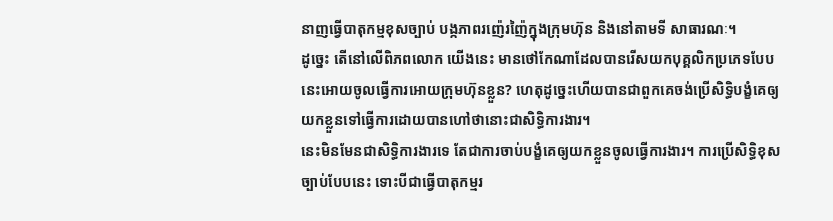នាញធ្វើបាតុកម្មខុសច្បាប់ បង្កភាពរញ៉េរញ៉ៃក្នុងក្រុមហ៊ុន និងនៅតាមទី សាធារណៈ។
ដូច្នេះ តើនៅលើពិភពលោក យើងនេះ មានថៅកែណាដែលបានរើសយកបុគ្គលិកប្រភេទបែបនេះអោយចូលធ្វើការអោយក្រុមហ៊ុនខ្លួន? ហេតុដូច្នេះហើយបានជាពួកគេចង់ប្រើសិទ្ធិបង្ខំគេឲ្យយកខ្លួនទៅធ្វើការដោយបានហៅថានោះជាសិទ្ធិការងារ។
នេះមិនមែនជាសិទ្ធិការងារទេ តែជាការចាប់បង្ខំគេឲ្យយកខ្លួនចូលធ្វើការងារ។ ការប្រើសិទ្ធិខុសច្បាប់បែបនេះ ទោះបីជាធ្វើបាតុកម្មរ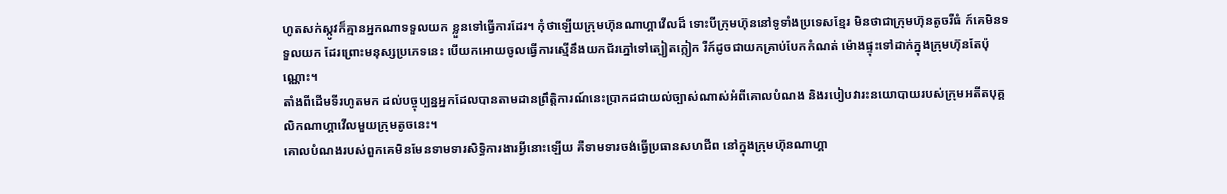ហូតសក់ស្កូវក៏គ្មានអ្នកណាទទួលយក ខ្លួនទៅធ្វើការដែរ។ កុំថាឡើយក្រុមហ៊ុនណាហ្គាវើលដ៏ ទោះបីក្រុមហ៊ុននៅទូទាំងប្រទេសខ្មែរ មិនថាជាក្រុមហ៊ុនតូចរឺធំ ក៍គេមិនទទួលយក ដែរព្រោះមនុស្សប្រភេទនេះ បើយកអោយចូលធ្វើការស្មើនឹងយកជ័រភ្នៅទៅត្បៀតក្លៀក រឺក៍ដូចជាយកគ្រាប់បែកកំណត់ ម៉ោងផ្ទុះទៅដាក់ក្នុងក្រុមហ៊ុនតែប៉ុណ្ណោះ។
តាំងពីដើមទីរហូតមក ដល់បច្ចុប្បន្នអ្នកដែលបានតាមដានព្រឹត្តិការណ៍នេះប្រាកដជាយល់ច្បាស់ណាស់អំពីគោលបំណង និងរបៀបវារះនយោបាយរបស់ក្រុមអតីតបុគ្គលិកណាហ្គាវើលមួយក្រុមតូចនេះ។
គោលបំណងរបស់ពួកគេមិនមែនទាមទារសិទ្ធិការងារអ្វីនោះឡើយ គឺទាមទារចង់ធ្វើប្រធានសហជីព នៅក្នុងក្រុមហ៊ុនណាហ្គា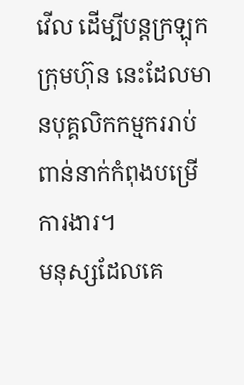វើល ដើម្បីបន្តក្រឡុកក្រុមហ៊ុន នេះដែលមានបុគ្គលិកកម្មកររាប់ពាន់នាក់កំពុងបម្រើការងារ។
មនុស្សដែលគេ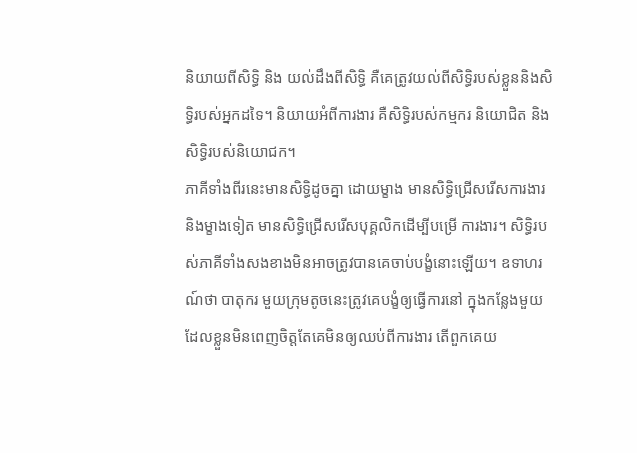និយាយពីសិទ្ធិ និង យល់ដឹងពីសិទ្ធិ គឺគេត្រូវយល់ពីសិទ្ធិរបស់ខ្លួននិងសិទ្ធិរបស់អ្នកដទៃ។ និយាយអំពីការងារ គឺសិទ្ធិរបស់កម្មករ និយោជិត និងសិទ្ធិរបស់និយោជក។
ភាគីទាំងពីរនេះមានសិទ្ធិដូចគ្នា ដោយម្ខាង មានសិទ្ធិជ្រើសរើសការងារ និងម្ខាងទៀត មានសិទ្ធិជ្រើសរើសបុគ្គលិកដើម្បីបម្រើ ការងារ។ សិទ្ធិរបស់ភាគីទាំងសងខាងមិនអាចត្រូវបានគេចាប់បង្ខំនោះឡើយ។ ឧទាហរណ៍ថា បាតុករ មួយក្រុមតូចនេះត្រូវគេបង្ខំឲ្យធ្វើការនៅ ក្នុងកន្លែងមួយដែលខ្លួនមិនពេញចិត្តតែគេមិនឲ្យឈប់ពីការងារ តើពួកគេយ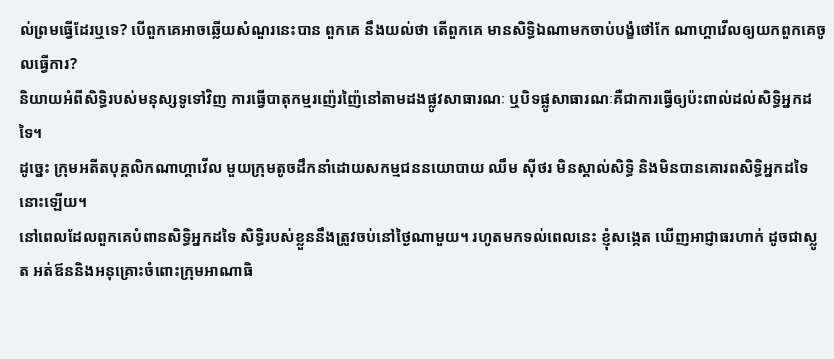ល់ព្រមធ្វើដែរឬទេ? បើពួកគេអាចឆ្លើយសំណួរនេះបាន ពួកគេ នឹងយល់ថា តើពួកគេ មានសិទ្ធិឯណាមកចាប់បង្ខំថៅកែ ណាហ្គាវើលឲ្យយកពួកគេចូលធ្វើការ?
និយាយអំពីសិទ្ធិរបស់មនុស្សទូទៅវិញ ការធ្វើបាតុកម្មរញ៉េរញ៉ៃនៅតាមដងផ្លូវសាធារណៈ ឬបិទផ្លូសាធារណៈគឺជាការធ្វើឲ្យប៉ះពាល់ដល់សិទ្ធិអ្នកដទៃ។
ដូច្នេះ ក្រុមអតីតបុគ្គលិកណាហ្គាវើល មួយក្រុមតូចដឹកនាំដោយសកម្មជននយោបាយ ឈឹម ស៊ីថរ មិនស្គាល់សិទ្ធិ និងមិនបានគោរពសិទ្ធិអ្នកដទៃនោះឡើយ។
នៅពេលដែលពួកគេបំពានសិទ្ធិអ្នកដទៃ សិទ្ធិរបស់ខ្លួននឹងត្រូវចប់នៅថ្ងៃណាមួយ។ រហូតមកទល់ពេលនេះ ខ្ញុំសង្កេត ឃើញអាជ្ញាធរហាក់ ដូចជាស្លូត អត់ឪននិងអនុគ្រោះចំពោះក្រុមអាណាធិ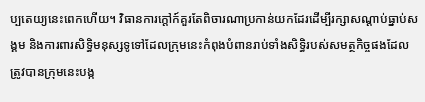ប្បតេយ្យនេះពេកហើយ។ វិធានការក្តៅក៍គួរតែពិចារណាប្រកាន់យកដែរដើម្បីរក្សាសណ្តាប់ធ្នាប់សង្គម និងការពារសិទ្ធិមនុស្សទូទៅដែលក្រុមនេះកំពុងបំពានរាប់ទាំងសិទ្ធិរបស់សមត្ថកិច្ចផងដែលត្រូវបានក្រុមនេះបង្ក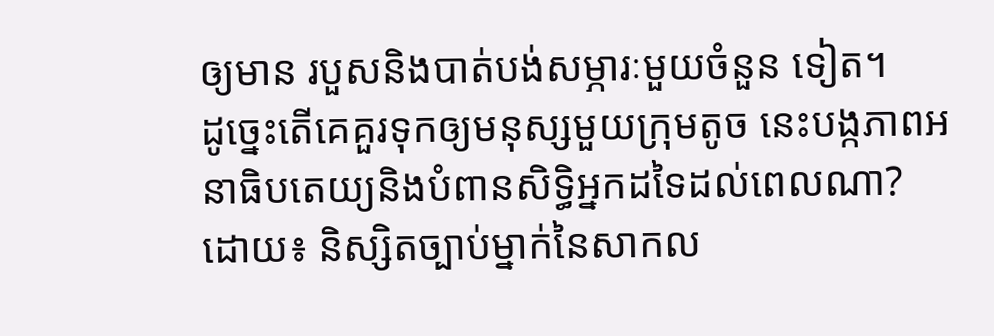ឲ្យមាន របួសនិងបាត់បង់សម្ភារៈមួយចំនួន ទៀត។
ដូច្នេះតើគេគួរទុកឲ្យមនុស្សមួយក្រុមតូច នេះបង្កភាពអនាធិបតេយ្យនិងបំពានសិទ្ធិអ្នកដទៃដល់ពេលណា?
ដោយ៖ និស្សិតច្បាប់ម្នាក់នៃសាកល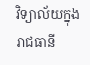វិទ្យាល័យក្នុងរាជធានី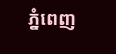ភ្នំពេញ